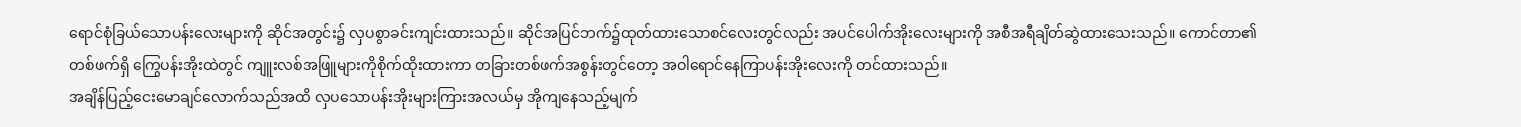ရောင်စုံခြယ်သောပန်းလေးများကို ဆိုင်အတွင်း၌ လှပစွာခင်းကျင်းထားသည်။ ဆိုင်အပြင်ဘက်၌ထုတ်ထားသောစင်လေးတွင်လည်း အပင်ပေါက်အိုးလေးများကို အစီအရီချိတ်ဆွဲထားသေးသည်။ ကောင်တာ၏တစ်ဖက်ရှိ ကြွေပန်းအိုးထဲတွင် ကျူးလစ်အဖြူများကိုစိုက်ထိုးထားကာ တခြားတစ်ဖက်အစွန်းတွင်တော့ အဝါရောင်နေကြာပန်းအိုးလေးကို တင်ထားသည်။
အချိန်ပြည့်ငေးမောချင်လောက်သည်အထိ လှပသောပန်းအိုးများကြားအလယ်မှ အိုကျနေသည့်မျက်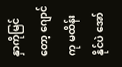နှာကိုမြင်တော့ ဂျောင်ကု မထိန်းနိုင်ပဲ အော်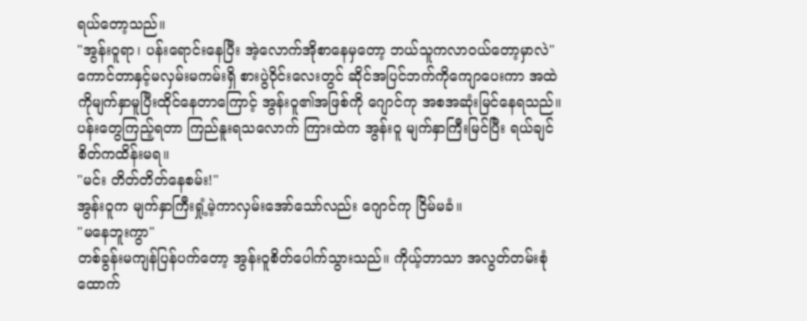ရယ်တော့သည်။
"အွန်းဝူရာ၊ ပန်းရောင်းနေပြီး အဲ့လောက်အိုစာနေမှတော့ ဘယ်သူကလာဝယ်တော့မှာလဲ"
ကောင်တာနှင့်မလှမ်းမကမ်းရှိ စားပွဲဝိုင်းလေးတွင် ဆိုင်အပြင်ဘက်ကိုကျောပေးကာ အထဲကိုမျက်နှာမူပြီးထိုင်နေတာကြောင့် အွန်းဝူ၏အဖြစ်ကို ဂျောင်ကု အစအဆုံးမြင်နေရသည်။ ပန်းတွေကြည့်ရတာ ကြည်နူးရသလောက် ကြားထဲက အွန်းဝူ မျက်နှာကြီးမြင်ပြီး ရယ်ချင်စိတ်ကထိန်းမရ။
"မင်း တိတ်တိတ်နေစမ်း!"
အွန်းဝူက မျက်နှာကြီးရှုံ့မဲ့ကာလှမ်းအော်သော်လည်း ဂျောင်ကု ငြိမ်မခံ။
"မနေဘူးကွာ"
တစ်ခွန်းမကျန်ပြန်ပက်တော့ အွန်းဝူစိတ်ပေါက်သွားသည်။ ကိုယ့်ဘာသာ အလွတ်တမ်းစုံထောက်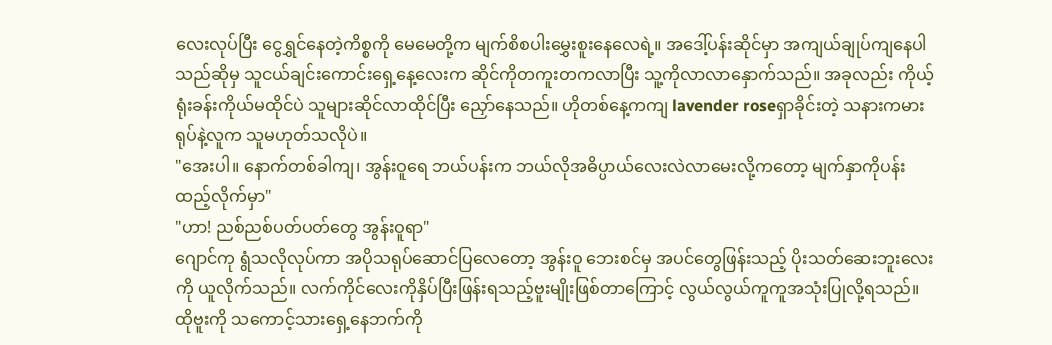လေးလုပ်ပြီး ငွေရွှင်နေတဲ့ကိစ္စကို မေမေတို့က မျက်စိစပါးမွှေးစူးနေလေရဲ့။ အဒေါ့်ပန်းဆိုင်မှာ အကျယ်ချုပ်ကျနေပါသည်ဆိုမှ သူငယ်ချင်းကောင်းရှေ့နေ့လေးက ဆိုင်ကိုတကူးတကလာပြီး သူ့ကိုလာလာနှောက်သည်။ အခုလည်း ကိုယ့်ရုံးခန်းကိုယ်မထိုင်ပဲ သူများဆိုင်လာထိုင်ပြီး ညှော်နေသည်။ ဟိုတစ်နေ့ကကျ lavender roseရှာခိုင်းတဲ့ သနားကမားရုပ်နဲ့လူက သူမဟုတ်သလိုပဲ။
"အေးပါ။ နောက်တစ်ခါကျ၊ အွန်းဝူရေ ဘယ်ပန်းက ဘယ်လိုအဓိပ္ပာယ်လေးလဲလာမေးလို့ကတော့ မျက်နှာကိုပန်းထည့်လိုက်မှာ"
"ဟာ! ညစ်ညစ်ပတ်ပတ်တွေ အွန်းဝူရာ"
ဂျောင်ကု ရွံသလိုလုပ်ကာ အပိုသရုပ်ဆောင်ပြလေတော့ အွန်းဝူ ဘေးစင်မှ အပင်တွေဖြန်းသည့် ပိုးသတ်ဆေးဘူးလေးကို ယူလိုက်သည်။ လက်ကိုင်လေးကိုနှိပ်ပြီးဖြန်းရသည့်ဗူးမျိုးဖြစ်တာကြောင့် လွယ်လွယ်ကူကူအသုံးပြုလို့ရသည်။ ထိုဗူးကို သကောင့်သားရှေ့နေဘက်ကို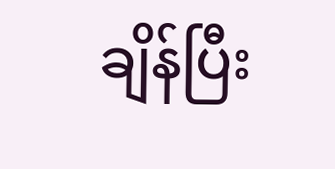ချိန်ပြီး